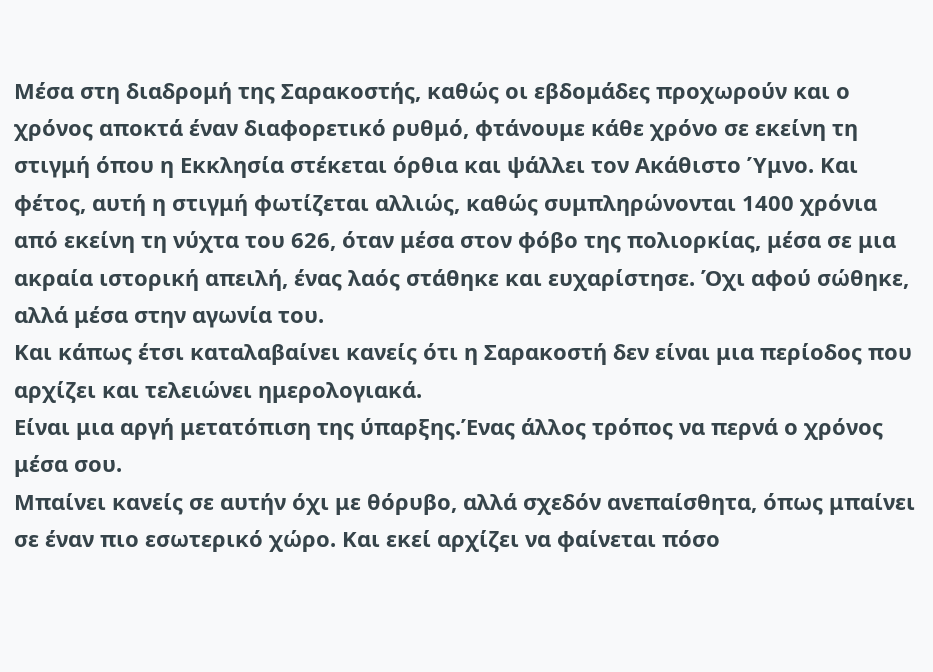Μέσα στη διαδρομή της Σαρακοστής, καθώς οι εβδομάδες προχωρούν και ο χρόνος αποκτά έναν διαφορετικό ρυθμό, φτάνουμε κάθε χρόνο σε εκείνη τη στιγμή όπου η Εκκλησία στέκεται όρθια και ψάλλει τον Ακάθιστο Ύμνο. Και φέτος, αυτή η στιγμή φωτίζεται αλλιώς, καθώς συμπληρώνονται 1400 χρόνια από εκείνη τη νύχτα του 626, όταν μέσα στον φόβο της πολιορκίας, μέσα σε μια ακραία ιστορική απειλή, ένας λαός στάθηκε και ευχαρίστησε. Όχι αφού σώθηκε, αλλά μέσα στην αγωνία του.
Και κάπως έτσι καταλαβαίνει κανείς ότι η Σαρακοστή δεν είναι μια περίοδος που αρχίζει και τελειώνει ημερολογιακά.
Είναι μια αργή μετατόπιση της ύπαρξης.Ένας άλλος τρόπος να περνά ο χρόνος μέσα σου.
Μπαίνει κανείς σε αυτήν όχι με θόρυβο, αλλά σχεδόν ανεπαίσθητα, όπως μπαίνει σε έναν πιο εσωτερικό χώρο. Και εκεί αρχίζει να φαίνεται πόσο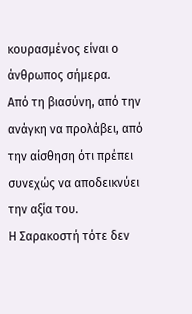κουρασμένος είναι ο άνθρωπος σήμερα.
Από τη βιασύνη, από την ανάγκη να προλάβει, από την αίσθηση ότι πρέπει συνεχώς να αποδεικνύει την αξία του.
Η Σαρακοστή τότε δεν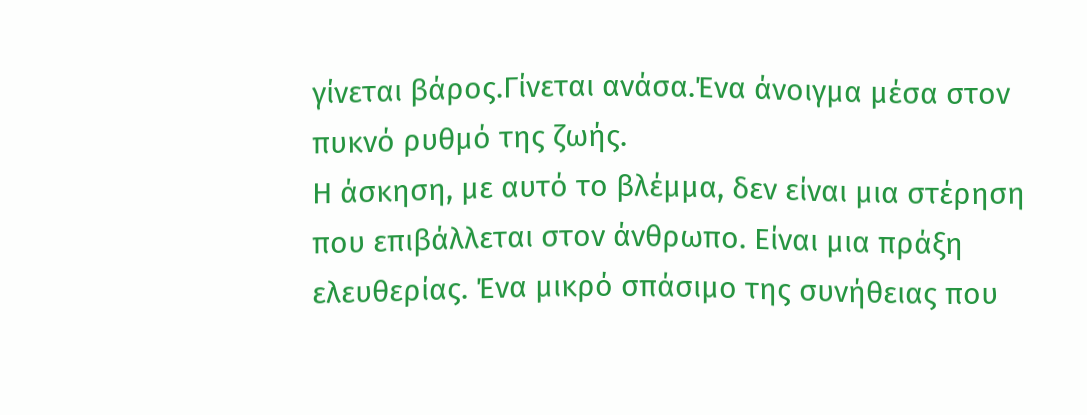γίνεται βάρος.Γίνεται ανάσα.Ένα άνοιγμα μέσα στον πυκνό ρυθμό της ζωής.
Η άσκηση, με αυτό το βλέμμα, δεν είναι μια στέρηση που επιβάλλεται στον άνθρωπο. Είναι μια πράξη ελευθερίας. Ένα μικρό σπάσιμο της συνήθειας που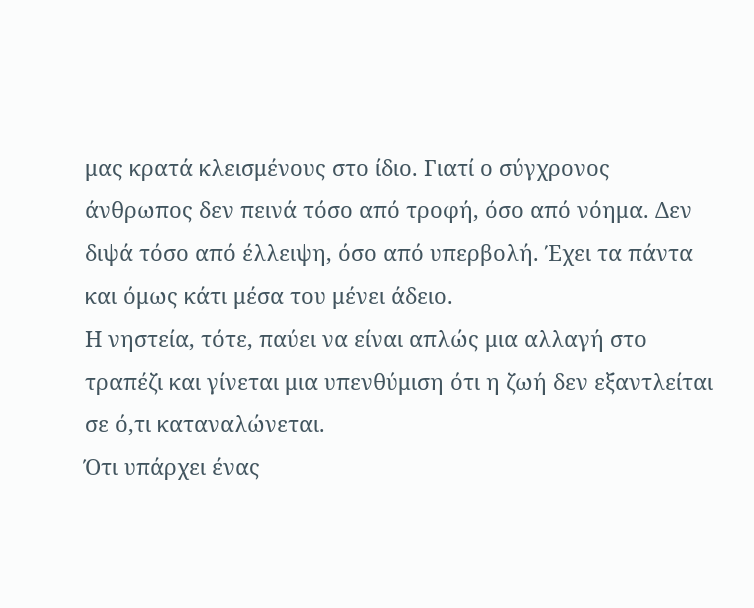μας κρατά κλεισμένους στο ίδιο. Γιατί ο σύγχρονος άνθρωπος δεν πεινά τόσο από τροφή, όσο από νόημα. Δεν διψά τόσο από έλλειψη, όσο από υπερβολή. Έχει τα πάντα και όμως κάτι μέσα του μένει άδειο.
Η νηστεία, τότε, παύει να είναι απλώς μια αλλαγή στο τραπέζι και γίνεται μια υπενθύμιση ότι η ζωή δεν εξαντλείται σε ό,τι καταναλώνεται.
Ότι υπάρχει ένας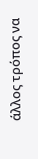άλλος τρόπος να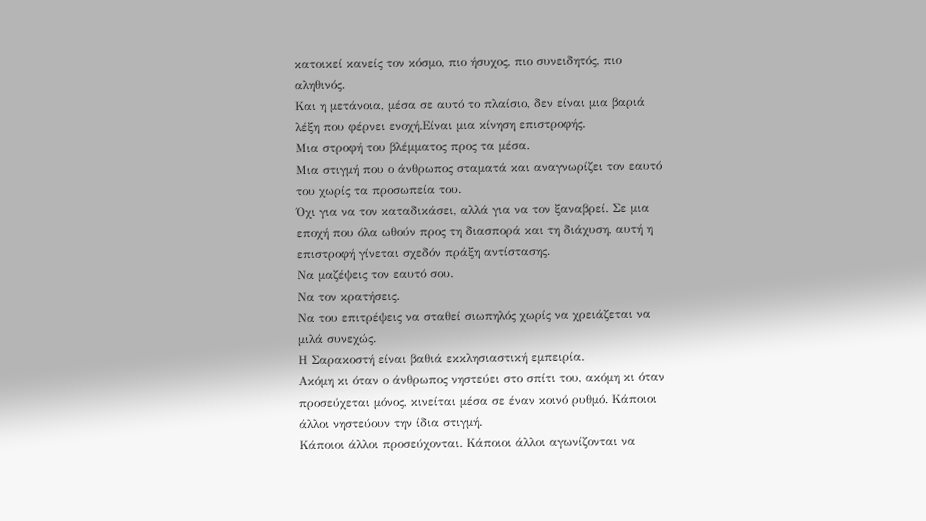κατοικεί κανείς τον κόσμο, πιο ήσυχος, πιο συνειδητός, πιο αληθινός.
Και η μετάνοια, μέσα σε αυτό το πλαίσιο, δεν είναι μια βαριά λέξη που φέρνει ενοχή.Είναι μια κίνηση επιστροφής.
Μια στροφή του βλέμματος προς τα μέσα.
Μια στιγμή που ο άνθρωπος σταματά και αναγνωρίζει τον εαυτό του χωρίς τα προσωπεία του.
Όχι για να τον καταδικάσει, αλλά για να τον ξαναβρεί. Σε μια εποχή που όλα ωθούν προς τη διασπορά και τη διάχυση, αυτή η επιστροφή γίνεται σχεδόν πράξη αντίστασης.
Να μαζέψεις τον εαυτό σου.
Να τον κρατήσεις.
Να του επιτρέψεις να σταθεί σιωπηλός χωρίς να χρειάζεται να μιλά συνεχώς.
Η Σαρακοστή είναι βαθιά εκκλησιαστική εμπειρία.
Ακόμη κι όταν ο άνθρωπος νηστεύει στο σπίτι του, ακόμη κι όταν προσεύχεται μόνος, κινείται μέσα σε έναν κοινό ρυθμό. Κάποιοι άλλοι νηστεύουν την ίδια στιγμή.
Κάποιοι άλλοι προσεύχονται. Κάποιοι άλλοι αγωνίζονται να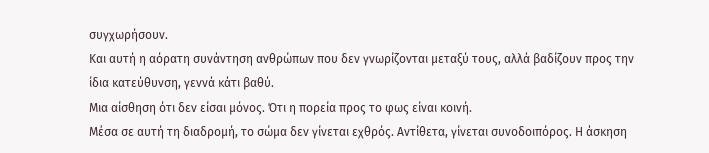συγχωρήσουν.
Και αυτή η αόρατη συνάντηση ανθρώπων που δεν γνωρίζονται μεταξύ τους, αλλά βαδίζουν προς την ίδια κατεύθυνση, γεννά κάτι βαθύ.
Μια αίσθηση ότι δεν είσαι μόνος. Ότι η πορεία προς το φως είναι κοινή.
Μέσα σε αυτή τη διαδρομή, το σώμα δεν γίνεται εχθρός. Αντίθετα, γίνεται συνοδοιπόρος. Η άσκηση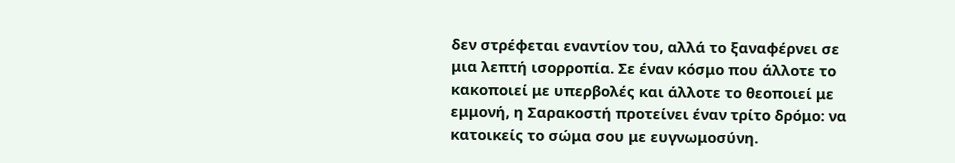δεν στρέφεται εναντίον του, αλλά το ξαναφέρνει σε μια λεπτή ισορροπία. Σε έναν κόσμο που άλλοτε το κακοποιεί με υπερβολές και άλλοτε το θεοποιεί με εμμονή, η Σαρακοστή προτείνει έναν τρίτο δρόμο: να κατοικείς το σώμα σου με ευγνωμοσύνη.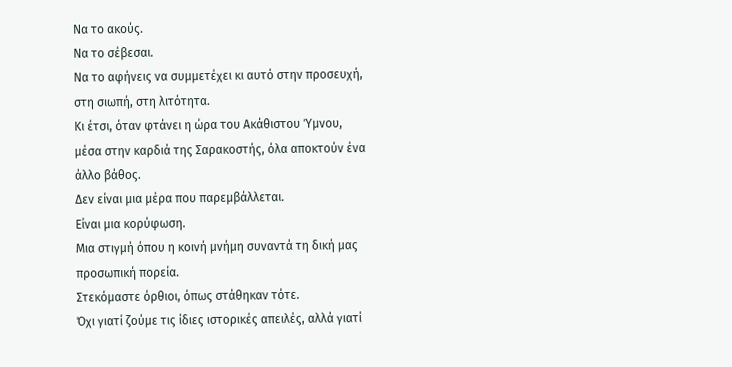Να το ακούς.
Να το σέβεσαι.
Να το αφήνεις να συμμετέχει κι αυτό στην προσευχή, στη σιωπή, στη λιτότητα.
Κι έτσι, όταν φτάνει η ώρα του Ακάθιστου Ύμνου, μέσα στην καρδιά της Σαρακοστής, όλα αποκτούν ένα άλλο βάθος.
Δεν είναι μια μέρα που παρεμβάλλεται.
Είναι μια κορύφωση.
Μια στιγμή όπου η κοινή μνήμη συναντά τη δική μας προσωπική πορεία.
Στεκόμαστε όρθιοι, όπως στάθηκαν τότε.
Όχι γιατί ζούμε τις ίδιες ιστορικές απειλές, αλλά γιατί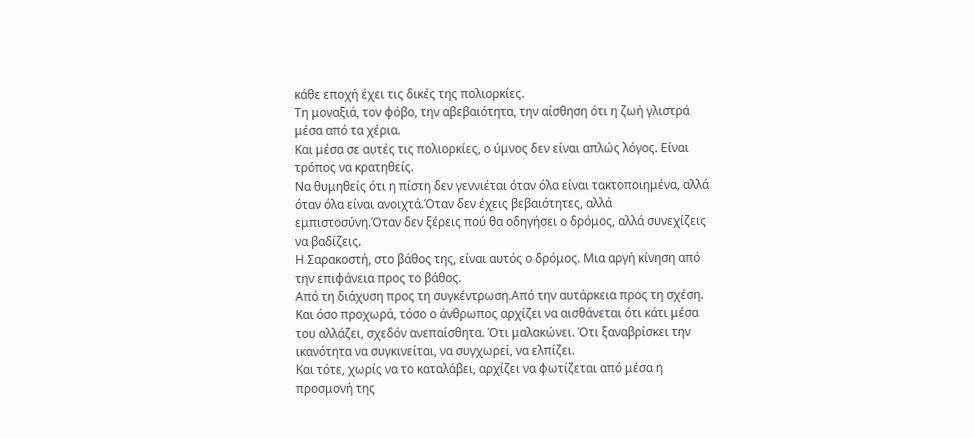κάθε εποχή έχει τις δικές της πολιορκίες.
Τη μοναξιά, τον φόβο, την αβεβαιότητα, την αίσθηση ότι η ζωή γλιστρά μέσα από τα χέρια.
Και μέσα σε αυτές τις πολιορκίες, ο ύμνος δεν είναι απλώς λόγος. Είναι τρόπος να κρατηθείς.
Να θυμηθείς ότι η πίστη δεν γεννιέται όταν όλα είναι τακτοποιημένα, αλλά όταν όλα είναι ανοιχτά.Όταν δεν έχεις βεβαιότητες, αλλά εμπιστοσύνη.Όταν δεν ξέρεις πού θα οδηγήσει ο δρόμος, αλλά συνεχίζεις να βαδίζεις.
Η Σαρακοστή, στο βάθος της, είναι αυτός ο δρόμος. Μια αργή κίνηση από την επιφάνεια προς το βάθος.
Από τη διάχυση προς τη συγκέντρωση.Από την αυτάρκεια προς τη σχέση.
Και όσο προχωρά, τόσο ο άνθρωπος αρχίζει να αισθάνεται ότι κάτι μέσα του αλλάζει, σχεδόν ανεπαίσθητα. Ότι μαλακώνει. Ότι ξαναβρίσκει την ικανότητα να συγκινείται, να συγχωρεί, να ελπίζει.
Και τότε, χωρίς να το καταλάβει, αρχίζει να φωτίζεται από μέσα η προσμονή της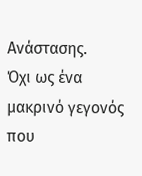Ανάστασης.
Όχι ως ένα μακρινό γεγονός που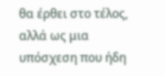θα έρθει στο τέλος, αλλά ως μια υπόσχεση που ήδη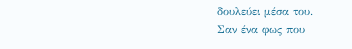δουλεύει μέσα του.
Σαν ένα φως που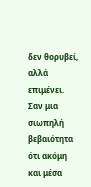δεν θορυβεί, αλλά επιμένει.
Σαν μια σιωπηλή βεβαιότητα ότι ακόμη και μέσα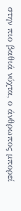στην πιο βαθιά νύχτα, ο άνθρωπος μπορεί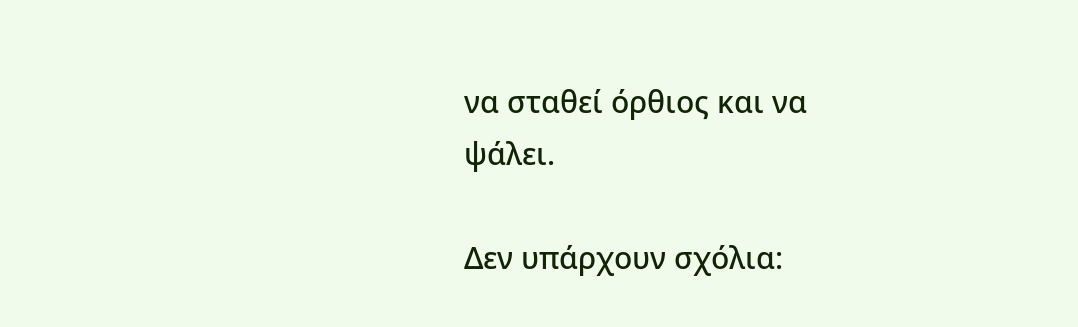να σταθεί όρθιος και να ψάλει.

Δεν υπάρχουν σχόλια: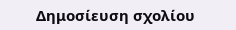Δημοσίευση σχολίου